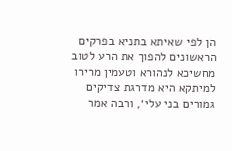הן לפי שאיתא בתניא בפרקים הראשונים להפוך את הרע לטוב מחשיכא לנהורא וטעמין מרירו למיתקא היא מדרגת צדיקים גמורים בני עלי׳, ורבה אמר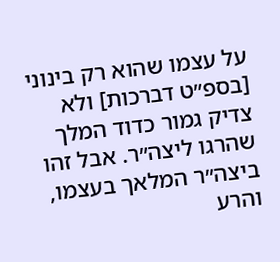על עצמו שהוא רק בינוני [בספ״ט דברכות] ולא צדיק גמור כדוד המלך שהרגו ליצה״ר. אבל זהו ביצה״ר המלאך בעצמו, והרע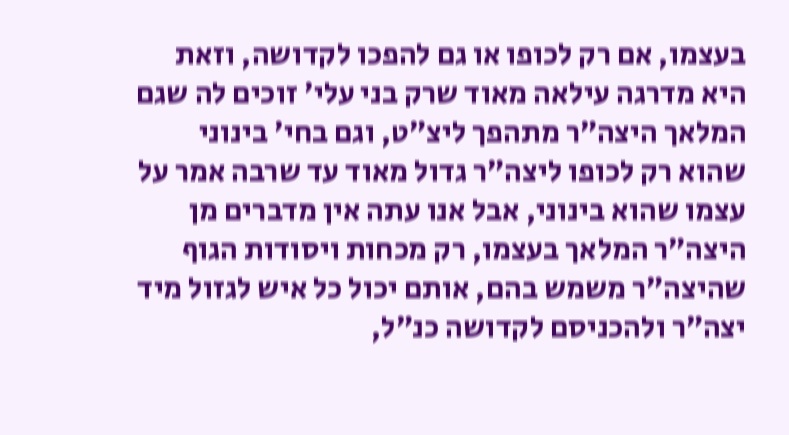בעצמו, אם רק לכופו או גם להפכו לקדושה, וזאת היא מדרגה עילאה מאוד שרק בני עלי׳ זוכים לה שגם המלאך היצה״ר מתהפך ליצ״ט, וגם בחי׳ בינוני שהוא רק לכופו ליצה״ר גדול מאוד עד שרבה אמר על עצמו שהוא בינוני, אבל אנו עתה אין מדברים מן היצה״ר המלאך בעצמו, רק מכחות ויסודות הגוף שהיצה״ר משמש בהם, אותם יכול כל איש לגזול מיד יצה״ר ולהכניסם לקדושה כנ״ל,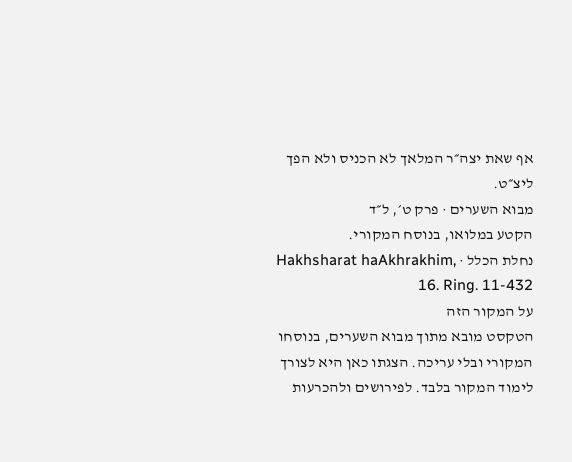אף שאת יצה״ר המלאך לא הכניס ולא הפך ליצ״ט.
מבוא השערים · פרק ט׳, ל״ד
הקטע במלואו, בנוסח המקורי.
נחלת הכלל · Hakhsharat haAkhrakhim, 16. Ring. 11-432
על המקור הזה
הטקסט מובא מתוך מבוא השערים, בנוסחו המקורי ובלי עריכה. הצגתו כאן היא לצורך לימוד המקור בלבד. לפירושים ולהכרעות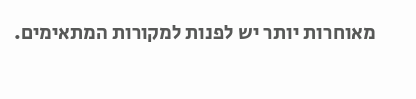מאוחרות יותר יש לפנות למקורות המתאימים.